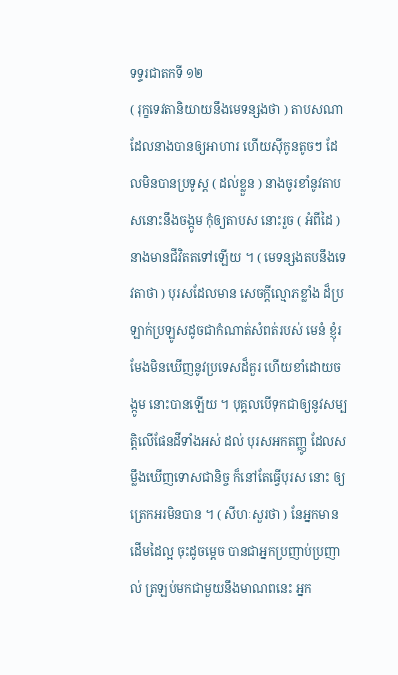ទទ្ទរជាតកទី ១២
( រុក្ខទេវតានិយាយនឹងមេទន្សងថា ) តាបសណា ដែលនាងបានឲ្យអាហារ ហើយស៊ីកូនតូចៗ ដែលមិនបានប្រទូស្ត ( ដល់ខ្លួន ) នាងចូរខាំនូវតាបសនោះនឹងចង្កូម កុំឲ្យតាបស នោះរួច ( អំពីដៃ ) នាងមានជីវិតតទៅឡើយ ។ ( មេទន្សងតបនឹងទេវតាថា ) បុរសដែលមាន សេចក្តីល្មោភខ្លាំង ដ៏ប្រឡាក់ប្រឡូសដូចជាកំណាត់សំពត់របស់ មេនំ ខ្ញុំរមែងមិនឃើញនូវប្រទេសដ៏គួរ ហើយខាំដោយចង្កូម នោះបានឡើយ ។ បុគ្គលបើទុកជាឲ្យនូវសម្បត្តិលើផែនដីទាំងអស់ ដល់ បុរសអកតញ្ញូ ដែលសម្លឹងឃើញទោសជានិច្ច ក៏នៅតែធ្វើបុរស នោះ ឲ្យត្រេកអរមិនបាន ។ ( សីហៈសួរថា ) នែអ្នកមានដើមដៃល្អ ចុះដូចម្តេច បានជាអ្នកប្រញាប់ប្រញាល់ ត្រឡប់មកជាមួយនឹងមាណពនេះ អ្នក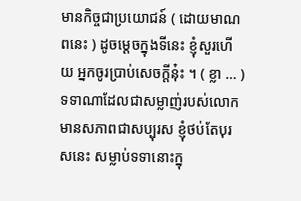មានកិច្ចជាប្រយោជន៍ ( ដោយមាណពនេះ ) ដូចម្តេចក្នុងទីនេះ ខ្ញុំសួរហើយ អ្នកចូរប្រាប់សេចក្តីនុ៎ះ ។ ( ខ្លា … ) ទទាណាដែលជាសម្លាញ់របស់លោក មានសភាពជាសប្បុរស ខ្ញុំថប់តែបុរសនេះ សម្លាប់ទទានោះក្នុ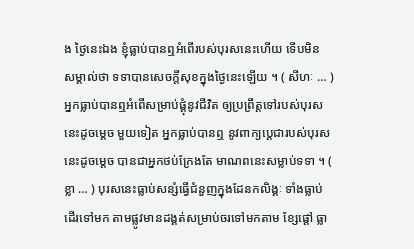ង ថ្ងៃនេះឯង ខ្ញុំធ្លាប់បានឮអំពើរបស់បុរសនេះហើយ ទើបមិន សម្គាល់ថា ទទាបានសេចក្តីសុខក្នុងថ្ងៃនេះឡើយ ។ ( សីហៈ … ) អ្នកធ្លាប់បានឮអំពើសម្រាប់ផ្គុំនូវជីវិត ឲ្យប្រព្រឹត្តទៅរបស់បុរសនេះដូចម្តេច មួយទៀត អ្នកធ្លាប់បានឮ នូវពាក្យប្តេជារបស់បុរសនេះដូចម្តេច បានជាអ្នកថប់ក្រែងតែ មាណពនេះសម្លាប់ទទា ។ ( ខ្លា … ) បុរសនេះធ្លាប់សន្សំធ្វើជំនួញក្នុងដែនកលិង្គៈ ទាំងធ្លាប់ដើរទៅមក តាមផ្លូវមានដង្គត់សម្រាប់ចរទៅមកតាម ខ្សែផ្តៅ ធ្លា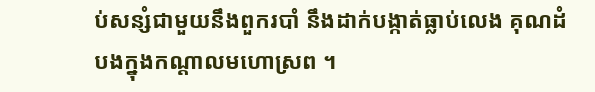ប់សន្សំជាមួយនឹងពួករបាំ នឹងដាក់បង្កាត់ធ្លាប់លេង គុណដំបងក្នុងកណ្តាលមហោស្រព ។